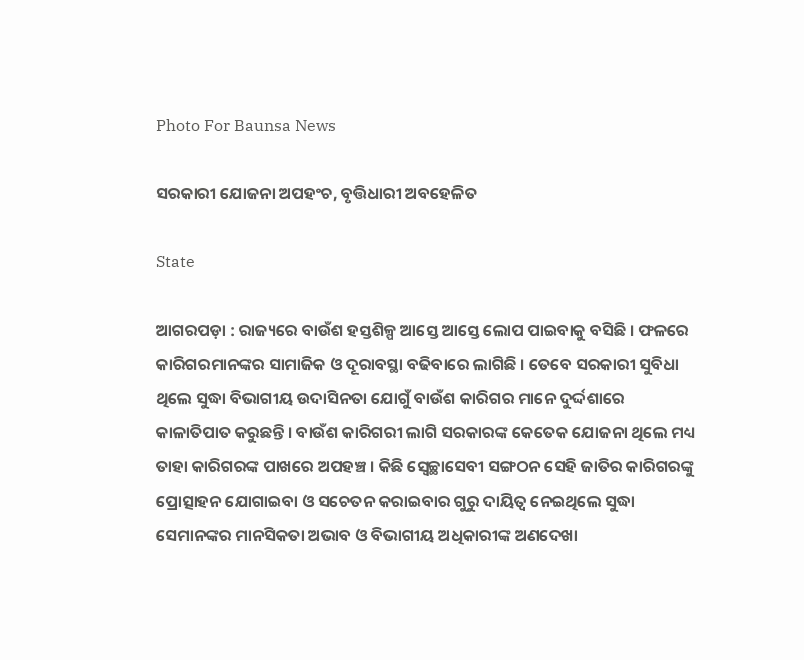Photo For Baunsa News

ସରକାରୀ ଯୋଜନା ଅପହଂଚ, ବୃତ୍ତିଧାରୀ ଅବହେଳିତ

State

ଆଗରପଡ଼ା : ରାଜ୍ୟରେ ବାଉଁଶ ହସ୍ତଶିଳ୍ପ ଆସ୍ତେ ଆସ୍ତେ ଲୋପ ପାଇବାକୁ ବସିଛି । ଫଳରେ କାରିଗରମାନଙ୍କର ସାମାଜିକ ଓ ଦୂରାବସ୍ଥା ବଢିବାରେ ଲାଗିଛି । ତେବେ ସରକାରୀ ସୁବିଧା ଥିଲେ ସୁଦ୍ଧା ବିଭାଗୀୟ ଉଦାସିନତା ଯୋଗୁଁ ବାଉଁଶ କାରିଗର ମାନେ ଦୁର୍ଦ୍ଦଶାରେ କାଳାତିପାତ କରୁଛନ୍ତି । ବାଉଁଶ କାରିଗରୀ ଲାଗି ସରକାରଙ୍କ କେତେକ ଯୋଜନା ଥିଲେ ମଧ୍ୟ ତାହା କାରିଗରଙ୍କ ପାଖରେ ଅପହଞ୍ଚ । କିଛି ସ୍ୱେଚ୍ଛାସେବୀ ସଙ୍ଗଠନ ସେହି ଜାତିର କାରିଗରଙ୍କୁ ପ୍ରୋତ୍ସାହନ ଯୋଗାଇବା ଓ ସଚେତନ କରାଇବାର ଗୁରୁ ଦାୟିତ୍ୱ ନେଇଥିଲେ ସୁଦ୍ଧା ସେମାନଙ୍କର ମାନସିକତା ଅଭାବ ଓ ବିଭାଗୀୟ ଅଧିକାରୀଙ୍କ ଅଣଦେଖା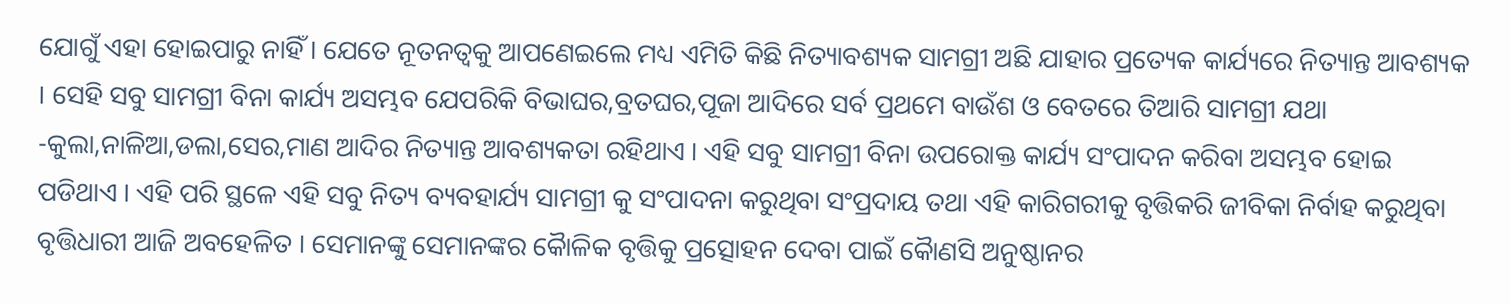ଯୋଗୁଁ ଏହା ହୋଇପାରୁ ନାହିଁ । ଯେତେ ନୂତନତ୍ୱକୁ ଆପଣେଇଲେ ମଧ୍ୟ ଏମିତି କିଛି ନିତ୍ୟାବଶ୍ୟକ ସାମଗ୍ରୀ ଅଛି ଯାହାର ପ୍ରତ୍ୟେକ କାର୍ଯ୍ୟରେ ନିତ୍ୟାନ୍ତ ଆବଶ୍ୟକ । ସେହି ସବୁ ସାମଗ୍ରୀ ବିନା କାର୍ଯ୍ୟ ଅସମ୍ଭବ ଯେପରିକି ବିଭାଘର,ବ୍ରତଘର,ପୂଜା ଆଦିରେ ସର୍ବ ପ୍ରଥମେ ବାଉଁଶ ଓ ବେତରେ ତିଆରି ସାମଗ୍ରୀ ଯଥା -କୁଲା,ନାଳିଆ,ଡଲା,ସେର,ମାଣ ଆଦିର ନିତ୍ୟାନ୍ତ ଆବଶ୍ୟକତା ରହିଥାଏ । ଏହି ସବୁ ସାମଗ୍ରୀ ବିନା ଉପରୋକ୍ତ କାର୍ଯ୍ୟ ସଂପାଦନ କରିବା ଅସମ୍ଭବ ହୋଇ ପଡିଥାଏ । ଏହି ପରି ସ୍ଥଳେ ଏହି ସବୁ ନିତ୍ୟ ବ୍ୟବହାର୍ଯ୍ୟ ସାମଗ୍ରୀ କୁ ସଂପାଦନା କରୁଥିବା ସଂପ୍ରଦାୟ ତଥା ଏହି କାରିଗରୀକୁ ବୃତ୍ତିକରି ଜୀବିକା ନିର୍ବାହ କରୁଥିବା ବୃତ୍ତିଧାରୀ ଆଜି ଅବହେଳିତ । ସେମାନଙ୍କୁ ସେମାନଙ୍କର କୈାଳିକ ବୃତ୍ତିକୁ ପ୍ରତ୍ସୋହନ ଦେବା ପାଇଁ କୈାଣସି ଅନୁଷ୍ଠାନର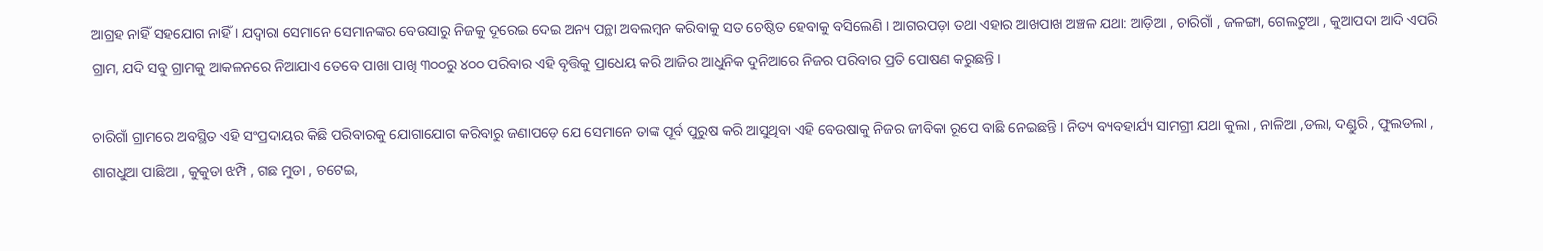ଆଗ୍ରହ ନାହିଁ ସହଯୋଗ ନାହିଁ । ଯଦ୍ୱାରା ସେମାନେ ସେମାନଙ୍କର ବେଉସାରୁ ନିଜକୁ ଦୂରେଇ ଦେଇ ଅନ୍ୟ ପନ୍ଥା ଅବଲମ୍ବନ କରିବାକୁ ସତ ଚେଷ୍ଠିତ ହେବାକୁ ବସିଲେଣି । ଆଗରପଡ଼ା ତଥା ଏହାର ଆଖପାଖ ଅଞ୍ଚଳ ଯଥା: ଆଡ଼ିଆ , ଚାରିଗାଁ , ଜଳଙ୍ଗା, ଗେଲଟୁଆ , କୁଆପଦା ଆଦି ଏପରି ଗ୍ରାମ, ଯଦି ସବୁ ଗ୍ରାମକୁ ଆକଳନରେ ନିଆଯାଏ ତେବେ ପାଖା ପାଖି ୩୦୦ରୁ ୪୦୦ ପରିବାର ଏହି ବୃତ୍ତିକୁ ପ୍ରାଧେୟ କରି ଆଜିର ଆଧୁନିକ ଦୁନିଆରେ ନିଜର ପରିବାର ପ୍ରତି ପୋଷଣ କରୁଛନ୍ତି ।

ଚାରିଗାଁ ଗ୍ରାମରେ ଅବସ୍ଥିତ ଏହି ସଂପ୍ରଦାୟର କିଛି ପରିବାରକୁ ଯୋଗାଯୋଗ କରିବାରୁ ଜଣାପଡ଼େ ଯେ ସେମାନେ ତାଙ୍କ ପୂର୍ବ ପୁରୁଷ କରି ଆସୁଥିବା ଏହି ବେଉଷାକୁ ନିଜର ଜୀବିକା ରୂପେ ବାଛି ନେଇଛନ୍ତି । ନିତ୍ୟ ବ୍ୟବହାର୍ଯ୍ୟ ସାମଗ୍ରୀ ଯଥା କୁଲା , ନାଳିଆ ,ଡଲା, ଦଣ୍ଡୁରି , ଫୁଲଡଲା , ଶାଗଧୁଆ ପାଛିଆ , କୁକୁଡା ଝମ୍ପି , ଗଛ ମୁଡା , ଚଟେଇ,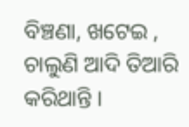ବିଞ୍ଚଣା, ଖଟେଇ , ଚାଲୁଣି ଆଦି ତିଆରି କରିଥାନ୍ତି ।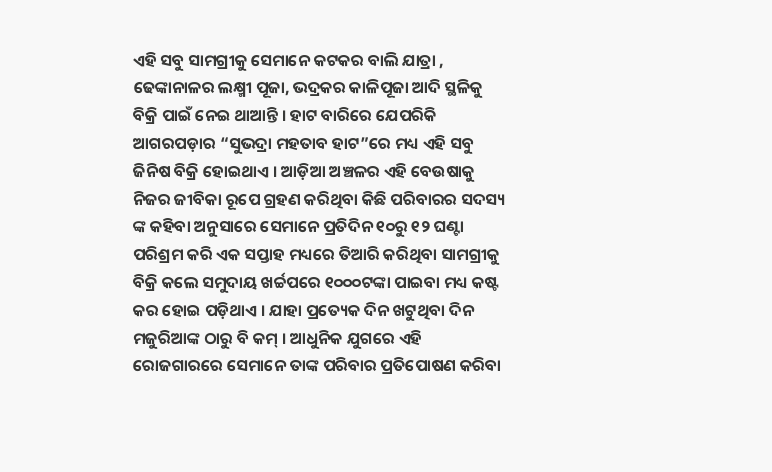ଏହି ସବୁ ସାମଗ୍ରୀକୁ ସେମାନେ କଟକର ବାଲି ଯାତ୍ରା , ଢେଙ୍କାନାଳର ଲକ୍ଷ୍ମୀ ପୂଜା, ଭଦ୍ରକର କାଳିପୂଜା ଆଦି ସ୍ଥଳିକୁ ବିକ୍ରି ପାଇଁ ନେଇ ଥାଆନ୍ତି । ହାଟ ବାରିରେ ଯେପରିକି ଆଗରପଡ଼ାର “ସୁଭଦ୍ରା ମହତାବ ହାଟ”ରେ ମଧ୍ୟ ଏହି ସବୁ ଜିନିଷ ବିକ୍ରି ହୋଇଥାଏ । ଆଡ଼ିଆ ଅଞ୍ଚଳର ଏହି ବେଉଷାକୁ ନିଜର ଜୀବିକା ରୂପେ ଗ୍ରହଣ କରିଥିବା କିଛି ପରିବାରର ସଦସ୍ୟ ଙ୍କ କହିବା ଅନୁସାରେ ସେମାନେ ପ୍ରତିଦିନ ୧୦ରୁ ୧୨ ଘଣ୍ଟା ପରିଶ୍ରମ କରି ଏକ ସପ୍ତାହ ମଧ୍ୟରେ ତିଆରି କରିଥିବା ସାମଗ୍ରୀକୁ ବିକ୍ରି କଲେ ସମୁଦାୟ ଖର୍ଚ୍ଚପରେ ୧୦୦୦ଟଙ୍କା ପାଇବା ମଧ୍ୟ କଷ୍ଟ କର ହୋଇ ପଡ଼ିଥାଏ । ଯାହା ପ୍ରତ୍ୟେକ ଦିନ ଖଟୁଥିବା ଦିନ ମଜୁରିଆଙ୍କ ଠାରୁ ବି କମ୍ । ଆଧୁନିକ ଯୁଗରେ ଏହି ରୋଜଗାରରେ ସେମାନେ ତାଙ୍କ ପରିବାର ପ୍ରତିପୋଷଣ କରିବା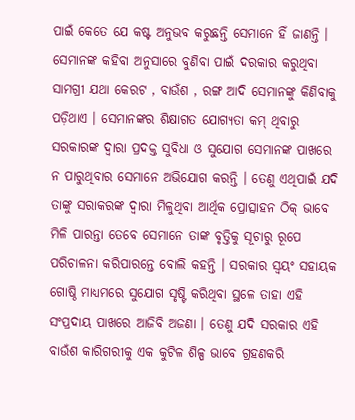ପାଇଁ କେତେ ଯେ କଷ୍ଟ ଅନୁଭବ କରୁଛନ୍ତି ସେମାନେ ହିଁ ଜାଣନ୍ତି । ସେମାନଙ୍କ କହିବା ଅନୁସାରେ ବୁଣିବା ପାଇଁ ଦରକାର କରୁଥିବା ସାମଗ୍ରୀ ଯଥା କେରଟ , ବାଉଁଶ , ରଙ୍ଗ ଆଦି ସେମାନଙ୍କୁ କିଣିବାକୁ ପଡ଼ିଥାଏ । ସେମାନଙ୍କର ଶିକ୍ଷାଗତ ଯୋଗ୍ୟତା କମ୍ ଥିବାରୁ ସରକାରଙ୍କ ଦ୍ୱାରା ପ୍ରଦକ୍ତ ସୁବିଧା ଓ ସୁଯୋଗ ସେମାନଙ୍କ ପାଖରେ ନ ପାରୁଥିବାର ସେମାନେ ଅଭିଯୋଗ କରନ୍ତି । ତେଣୁ ଏଥିପାଇଁ ଯଦି ତାଙ୍କୁ ସରାକରଙ୍କ ଦ୍ୱାରା ମିଳୁଥିବା ଆର୍ଥିକ ପ୍ରୋତ୍ସାହନ ଠିକ୍ ଭାବେ ମିଳି ପାରନ୍ତା ତେବେ ସେମାନେ ତାଙ୍କ ବୃତ୍ତିକୁ ସୂଚାରୁ ରୂପେ ପରିଚାଳନା କରିପାରନ୍ତେ ବୋଲି କହନ୍ତି । ସରକାର ସ୍ୱୟଂ ସହାୟକ ଗୋଷ୍ଠି ମାଧ୍ୟମରେ ସୁଯୋଗ ସୃଷ୍ଟି କରିଥିବା ସ୍ଥଳେ ତାହା ଏହି ସଂପ୍ରଦାୟ ପାଖରେ ଆଜିବି ଅଜଣା । ତେଣୁ ଯଦି ସରକାର ଏହି ବାଉଁଶ କାରିଗରୀକୁ ଏକ କୁଟିଳ ଶିଳ୍ପ ଭାବେ ଗ୍ରହଣକରି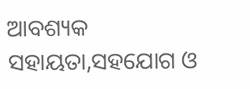ଆବଶ୍ୟକ ସହାୟତା,ସହଯୋଗ ଓ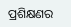ପ୍ରଶିକ୍ଷଣର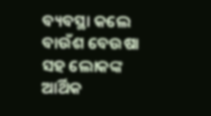ବ୍ୟବସ୍ଥା କଲେ ବାଉଁଶ ବେଉଷା ସହ ଲୋକଙ୍କ ଆର୍ଥିକ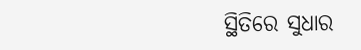ସ୍ଥିତିରେ ସୁଧାର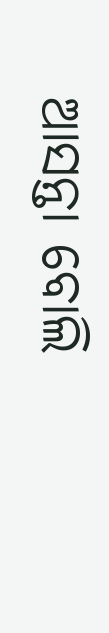ଆସନ୍ତା ବୋଲି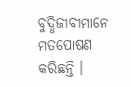ବୁଦ୍ଧିଜୀବୀମାନେ ମତପୋଷଣ କରିଛନ୍ତି ।